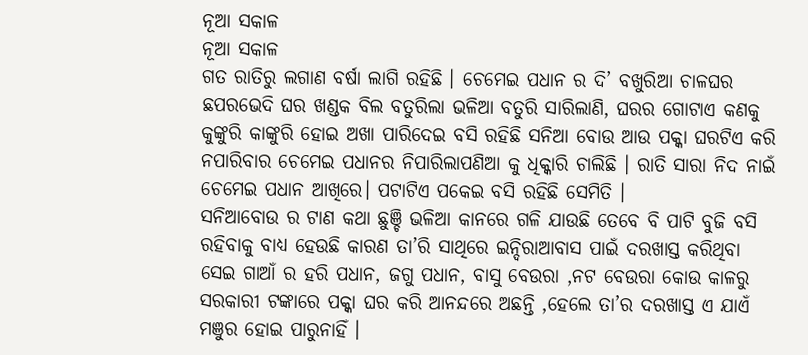ନୂଆ ସକାଳ
ନୂଆ ସକାଳ
ଗତ ରାତିରୁ ଲଗାଣ ବର୍ଷା ଲାଗି ରହିଛି । ଚେମେଇ ପଧାନ ର ଦି’ ବଖୁରିଆ ଚାଳଘର ଛପରଭେଦି ଘର ଖଣ୍ଡକ ବିଲ ବତୁରିଲା ଭଳିଆ ବତୁରି ସାରିଲାଣି, ଘରର ଗୋଟାଏ କଣକୁ କୁଙ୍କୁରି କାଙ୍କୁରି ହୋଇ ଅଖା ପାରିଦେଇ ବସି ରହିଛି ସନିଆ ବୋଉ ଆଉ ପକ୍କା ଘରଟିଏ କରି ନପାରିବାର ଚେମେଇ ପଧାନର ନିପାରିଲାପଣିଆ କୁ ଧିକ୍କାରି ଚାଲିଛି । ରାତି ସାରା ନିଦ ନାଇଁ ଚେମେଇ ପଧାନ ଆଖିରେ। ପଟାଟିଏ ପକେଇ ବସି ରହିଛି ସେମିତି ।
ସନିଆବୋଉ ର ଟାଣ କଥା ଛୁଞ୍ଚି ଭଳିଆ କାନରେ ଗଳି ଯାଉଛି ତେବେ ବି ପାଟି ବୁଜି ବସି ରହିବାକୁ ବାଧ୍ୟ ହେଉଛି କାରଣ ତା’ରି ସାଥିରେ ଇନ୍ଦିରାଆବାସ ପାଇଁ ଦରଖାସ୍ତ କରିଥିବା ସେଇ ଗାଆଁ ର ହରି ପଧାନ, ଜଗୁ ପଧାନ, ବାସୁ ବେଉରା ,ନଟ ବେଉରା କୋଉ କାଳରୁ ସରକାରୀ ଟଙ୍କାରେ ପକ୍କା ଘର କରି ଆନନ୍ଦରେ ଅଛନ୍ତି ,ହେଲେ ତା’ର ଦରଖାସ୍ତ ଏ ଯାଏଁ ମଞୁର ହୋଇ ପାରୁନାହିଁ ।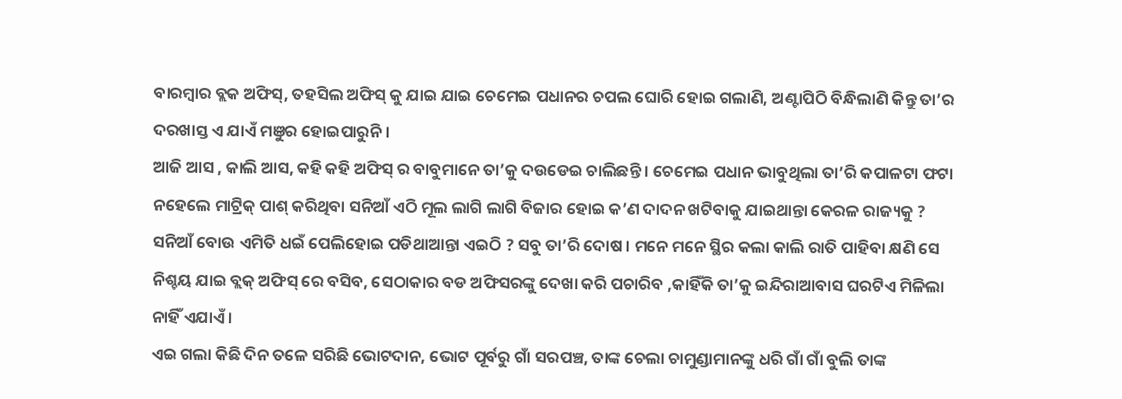ବାରମ୍ବାର ବ୍ଲକ ଅଫିସ୍, ତହସିଲ ଅଫିସ୍ କୁ ଯାଇ ଯାଇ ଚେମେଇ ପଧାନର ଚପଲ ଘୋରି ହୋଇ ଗଲାଣି, ଅଣ୍ଟାପିଠି ବିନ୍ଧିଲାଣି କିନ୍ତୁ ତା’ର ଦରଖାସ୍ତ ଏ ଯାଏଁ ମଞୁର ହୋଇପାରୁନି ।
ଆଜି ଆସ , କାଲି ଆସ, କହି କହି ଅଫିସ୍ ର ବାବୁମାନେ ତା’କୁ ଦଉଡେଇ ଚାଲିଛନ୍ତି । ଚେମେଇ ପଧାନ ଭାବୁଥିଲା ତା’ରି କପାଳଟା ଫଟା ନହେଲେ ମାଟ୍ରିକ୍ ପାଶ୍ କରିଥିବା ସନିଆଁ ଏଠି ମୂଲ ଲାଗି ଲାଗି ବିଜାର ହୋଇ କ’ଣ ଦାଦନ ଖଟିବାକୁ ଯାଇଥାନ୍ତା କେରଳ ରାଜ୍ୟକୁ ? ସନିଆଁ ବୋଉ ଏମିତି ଧଇଁ ପେଲିହୋଇ ପଡିଥାଆନ୍ତା ଏଇଠି ? ସବୁ ତା’ରି ଦୋଷ । ମନେ ମନେ ସ୍ଥିର କଲା କାଲି ରାତି ପାହିବା କ୍ଷଣି ସେ ନିଶ୍ଚୟ ଯାଇ ବ୍ଲକ୍ ଅଫିସ୍ ରେ ବସିବ, ସେଠାକାର ବଡ ଅଫିସରଙ୍କୁ ଦେଖା କରି ପଚାରିବ ,କାହିଁକି ତା’କୁ ଇନ୍ଦିରାଆବାସ ଘରଟିଏ ମିଳିଲା ନାହିଁ ଏଯାଏଁ ।
ଏଇ ଗଲା କିଛି ଦିନ ତଳେ ସରିଛି ଭୋଟଦାନ, ଭୋଟ ପୂର୍ବରୁ ଗାଁ ସରପଞ୍ଚ, ତାଙ୍କ ଚେଲା ଚାମୁଣ୍ଡାମାନଙ୍କୁ ଧରି ଗାଁ ଗାଁ ବୁଲି ତାଙ୍କ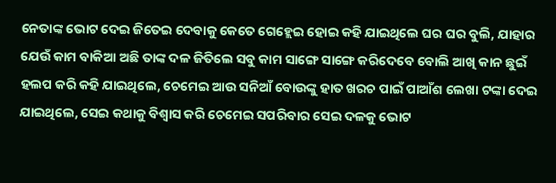ନେତାଙ୍କ ଭୋଟ ଦେଇ ଜିତେଇ ଦେବାକୁ କେତେ ଗେହ୍ଲେଇ ହୋଇ କହି ଯାଇଥିଲେ ଘର ଘର ବୁଲି, ଯାହାର ଯେଉଁ କାମ ବାକିଆ ଅଛି ତାଙ୍କ ଦଳ ଜିତିଲେ ସବୁ କାମ ସାଙ୍ଗେ ସାଙ୍ଗେ କରିଦେବେ ବୋଲି ଆଖି କାନ ଛୁଇଁ ହଲପ କରି କହି ଯାଇଥିଲେ, ଚେମେଇ ଆଉ ସନିଆଁ ବୋଉଙ୍କୁ ହାତ ଖରଚ ପାଇଁ ପାଆଁଶ ଲେଖା ଟଙ୍କା ଦେଇ ଯାଇଥିଲେ, ସେଇ କଥାକୁ ବିଶ୍ୱାସ କରି ଚେମେଇ ସପରିବାର ସେଇ ଦଳକୁ ଭୋଟ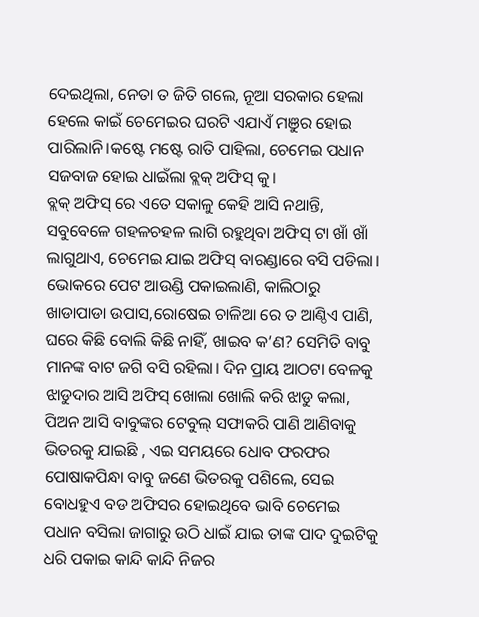ଦେଇଥିଲା, ନେତା ତ ଜିତି ଗଲେ, ନୂଆ ସରକାର ହେଲା ହେଲେ କାଇଁ ଚେମେଇର ଘରଟି ଏଯାଏଁ ମଞୁର ହୋଇ ପାରିଲାନି।କଷ୍ଟେ ମଷ୍ଟେ ରାତି ପାହିଲା, ଚେମେଇ ପଧାନ ସଜବାଜ ହୋଇ ଧାଇଁଲା ବ୍ଲକ୍ ଅଫିସ୍ କୁ।
ବ୍ଲକ୍ ଅଫିସ୍ ରେ ଏତେ ସକାଳୁ କେହି ଆସି ନଥାନ୍ତି, ସବୁବେଳେ ଗହଳଚହଳ ଲାଗି ରହୁଥିବା ଅଫିସ୍ ଟା ଖାଁ ଖାଁ ଲାଗୁଥାଏ, ଚେମେଇ ଯାଇ ଅଫିସ୍ ବାରଣ୍ଡାରେ ବସି ପଡିଲା। ଭୋକରେ ପେଟ ଆଉଣ୍ଡି ପକାଇଲାଣି, କାଲିଠାରୁ ଖାଡାପାଡା ଉପାସ,ରୋଷେଇ ଚାଳିଆ ରେ ତ ଆଣ୍ଠିଏ ପାଣି, ଘରେ କିଛି ବୋଲି କିଛି ନାହିଁ, ଖାଇବ କ’ଣ? ସେମିତି ବାବୁ ମାନଙ୍କ ବାଟ ଜଗି ବସି ରହିଲା। ଦିନ ପ୍ରାୟ ଆଠଟା ବେଳକୁ ଝାଡୁଦାର ଆସି ଅଫିସ୍ ଖୋଲା ଖୋଲି କରି ଝାଡୁ କଲା, ପିଅନ ଆସି ବାବୁଙ୍କର ଟେବୁଲ୍ ସଫାକରି ପାଣି ଆଣିବାକୁ ଭିତରକୁ ଯାଇଛି , ଏଇ ସମୟରେ ଧୋବ ଫରଫର ପୋଷାକପିନ୍ଧା ବାବୁ ଜଣେ ଭିତରକୁ ପଶିଲେ, ସେଇ ବୋଧହୁଏ ବଡ ଅଫିସର ହୋଇଥିବେ ଭାବି ଚେମେଇ ପଧାନ ବସିଲା ଜାଗାରୁ ଉଠି ଧାଇଁ ଯାଇ ତାଙ୍କ ପାଦ ଦୁଇଟିକୁ ଧରି ପକାଇ କାନ୍ଦି କାନ୍ଦି ନିଜର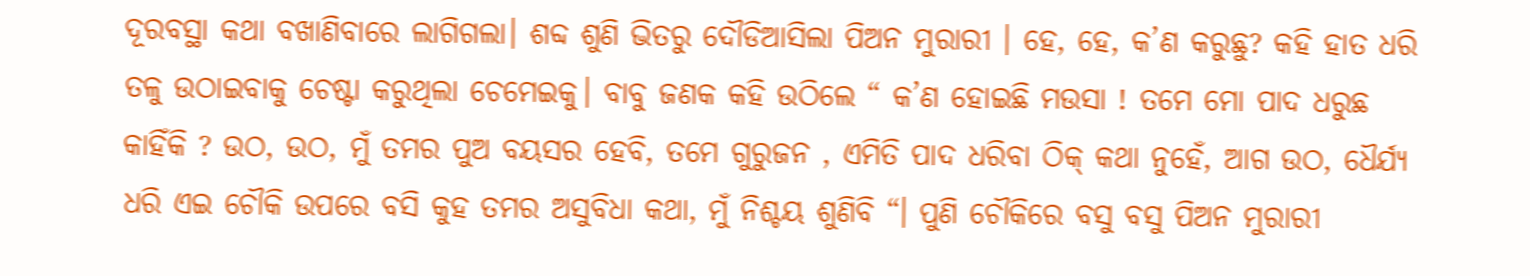ଦୂରବସ୍ଥା କଥା ବଖାଣିବାରେ ଲାଗିଗଲା। ଶବ୍ଦ ଶୁଣି ଭିତରୁ ଦୌଡିଆସିଲା ପିଅନ ମୁରାରୀ । ହେ, ହେ, କ’ଣ କରୁଛୁ? କହି ହାତ ଧରି ତଳୁ ଉଠାଇବାକୁ ଚେଷ୍ଟା କରୁଥିଲା ଚେମେଇକୁ। ବାବୁ ଜଣକ କହି ଉଠିଲେ “ କ’ଣ ହୋଇଛି ମଉସା ! ତମେ ମୋ ପାଦ ଧରୁଛ କାହିଁକି ? ଉଠ, ଉଠ, ମୁଁ ତମର ପୁଅ ବୟସର ହେବି, ତମେ ଗୁରୁଜନ , ଏମିତି ପାଦ ଧରିବା ଠିକ୍ କଥା ନୁହେଁ, ଆଗ ଉଠ, ଧୈର୍ଯ୍ୟ ଧରି ଏଇ ଚୌକି ଉପରେ ବସି କୁହ ତମର ଅସୁବିଧା କଥା, ମୁଁ ନିଶ୍ଚୟ ଶୁଣିବି “। ପୁଣି ଚୌକିରେ ବସୁ ବସୁ ପିଅନ ମୁରାରୀ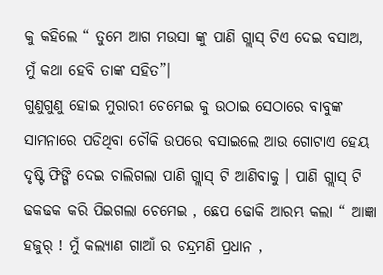କୁ କହିଲେ “ ତୁମେ ଆଗ ମଉସା ଙ୍କୁ ପାଣି ଗ୍ଲାସ୍ ଟିଏ ଦେଇ ବସାଅ, ମୁଁ କଥା ହେବି ତାଙ୍କ ସହିତ”।
ଗୁଣୁଗୁଣୁ ହୋଇ ମୁରାରୀ ଚେମେଇ କୁ ଉଠାଇ ସେଠାରେ ବାବୁଙ୍କ ସାମନାରେ ପଡିଥିବା ଚୌକି ଉପରେ ବସାଇଲେ ଆଉ ଗୋଟାଏ ହେୟ ଦୃଷ୍ଟି ଫିଙ୍ଗି ଦେଇ ଚାଲିଗଲା ପାଣି ଗ୍ଲାସ୍ ଟି ଆଣିବାକୁ । ପାଣି ଗ୍ଲାସ୍ ଟି ଢକଢକ କରି ପିଇଗଲା ଚେମେଇ , ଛେପ ଢୋକି ଆରମ୍ଭ କଲା “ ଆଜ୍ଞା ହଜୁର୍ ! ମୁଁ କଲ୍ୟାଣ ଗାଆଁ ର ଚନ୍ଦ୍ରମଣି ପ୍ରଧାନ ,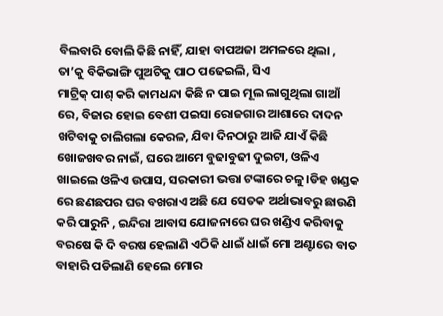ବିଲବାରି ବୋଲି କିଛି ନାହିଁ, ଯାହା ବାପଅଜା ଅମଳରେ ଥିଲା , ତା’କୁ ବିକିଭାଙ୍ଗି ପୁଅଟିକୁ ପାଠ ପଢେଇଲି, ସିଏ
ମାଟ୍ରିକ୍ ପାଶ୍ କରି କାମଧନ୍ଦା କିଛି ନ ପାଇ ମୂଲ ଲାଗୁଥିଲା ଗାଆଁ ରେ, ବିଜାର ହୋଇ ବେଶୀ ପଇସା ରୋଜଗାର ଆଶାରେ ଦାଦନ ଖଟିବାକୁ ଚାଲିଗଲା କେରଳ, ଯିବା ଦିନଠାରୁ ଆଜି ଯାଏଁ କିଛି ଖୋଜଖବର ନାଇଁ, ଘରେ ଆମେ ବୁଢାବୁଢୀ ଦୁଇଟା, ଓଳିଏ ଖାଇଲେ ଓଳିଏ ଉପାସ, ସରକାରୀ ଭତ୍ତା ଟଙ୍କାରେ ଚଳୁ।ଡିହ ଖଣ୍ଡକ ରେ ଛଣଛପର ଘର ବଖରାଏ ଅଛି ଯେ ସେତକ ଅର୍ଥାଭାବରୁ ଛାଉଣି କରି ପାରୁନି , ଇନ୍ଦିରା ଆବାସ ଯୋଜନାରେ ଘର ଖଣ୍ଡିଏ କରିବାକୁ ବରଷେ କି ଦି ବରଷ ହେଲାଣି ଏଠିକି ଧାଇଁ ଧାଇଁ ମୋ ଅଣ୍ଟାରେ ବାତ ବାହାରି ପଡିଲାଣି ହେଲେ ମୋର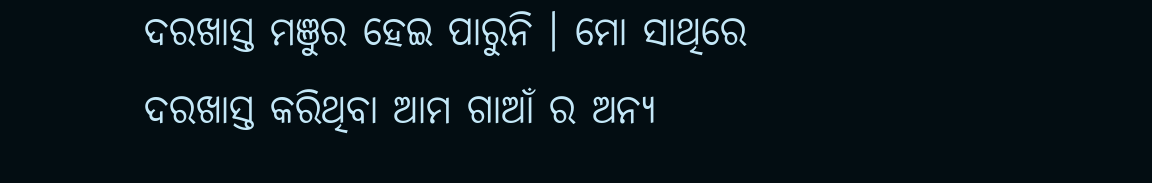ଦରଖାସ୍ତ ମଞୁର ହେଇ ପାରୁନି । ମୋ ସାଥିରେ ଦରଖାସ୍ତ କରିଥିବା ଆମ ଗାଆଁ ର ଅନ୍ୟ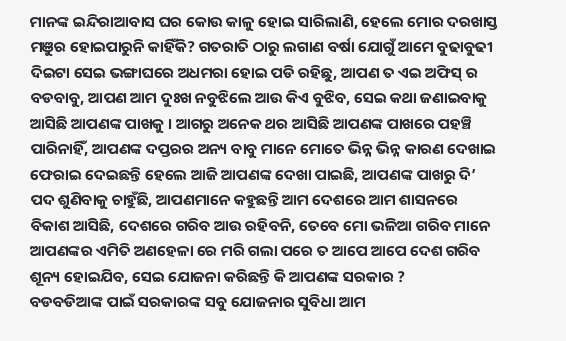ମାନଙ୍କ ଇନ୍ଦିରାଆବାସ ଘର କୋଉ କାଳୁ ହୋଇ ସାରିଲାଣି, ହେଲେ ମୋର ଦରଖାସ୍ତ ମଞୁର ହୋଇପାରୁନି କାହିଁକି? ଗତରାତି ଠାରୁ ଲଗାଣ ବର୍ଷା ଯୋଗୁଁ ଆମେ ବୁଢାବୁଢୀ ଦିଇଟା ସେଇ ଭଙ୍ଗାଘରେ ଅଧମରା ହୋଇ ପଡି ରହିଛୁ, ଆପଣ ତ ଏଇ ଅଫିସ୍ ର ବଡବାବୁ, ଆପଣ ଆମ ଦୁଃଖ ନବୁଝିଲେ ଆଉ କିଏ ବୁଝିବ, ସେଇ କଥା ଜଣାଇବାକୁ ଆସିଛି ଆପଣଙ୍କ ପାଖକୁ । ଆଗରୁ ଅନେକ ଥର ଆସିଛି ଆପଣଙ୍କ ପାଖରେ ପହଞ୍ଚି ପାରିନାହିଁ, ଆପଣଙ୍କ ଦପ୍ତରର ଅନ୍ୟ ବାବୁ ମାନେ ମୋତେ ଭିନ୍ନ ଭିନ୍ନ କାରଣ ଦେଖାଇ ଫେରାଇ ଦେଇଛନ୍ତି ହେଲେ ଆଜି ଆପଣଙ୍କ ଦେଖା ପାଇଛି, ଆପଣଙ୍କ ପାଖରୁ ଦି’ ପଦ ଶୁଣିବାକୁ ଚାହୁଁଛି, ଆପଣମାନେ କହୁଛନ୍ତି ଆମ ଦେଶରେ ଆମ ଶାସନରେ ବିକାଶ ଆସିଛି, ଦେଶରେ ଗରିବ ଆଉ ରହିବନି, ତେବେ ମୋ ଭଳିଆ ଗରିବ ମାନେ ଆପଣଙ୍କର ଏମିତି ଅଣହେଳା ରେ ମରି ଗଲା ପରେ ତ ଆପେ ଆପେ ଦେଶ ଗରିବ ଶୂନ୍ୟ ହୋଇଯିବ, ସେଇ ଯୋଜନା କରିଛନ୍ତି କି ଆପଣଙ୍କ ସରକାର ?
ବଡବଡିଆଙ୍କ ପାଇଁ ସରକାରଙ୍କ ସବୁ ଯୋଜନାର ସୁବିଧା ଆମ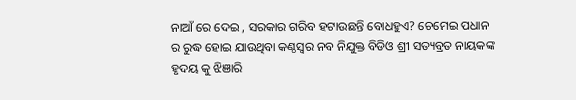ନାଆଁ ରେ ଦେଇ , ସରକାର ଗରିବ ହଟାଉଛନ୍ତି ବୋଧହୁଏ? ଚେମେଇ ପଧାନ ର ରୁଦ୍ଧ ହୋଇ ଯାଉଥିବା କଣ୍ଠସ୍ବର ନବ ନିଯୁକ୍ତ ବିଡିଓ ଶ୍ରୀ ସତ୍ୟବ୍ରତ ନାୟକଙ୍କ ହୃଦୟ କୁ ଝିଞାରି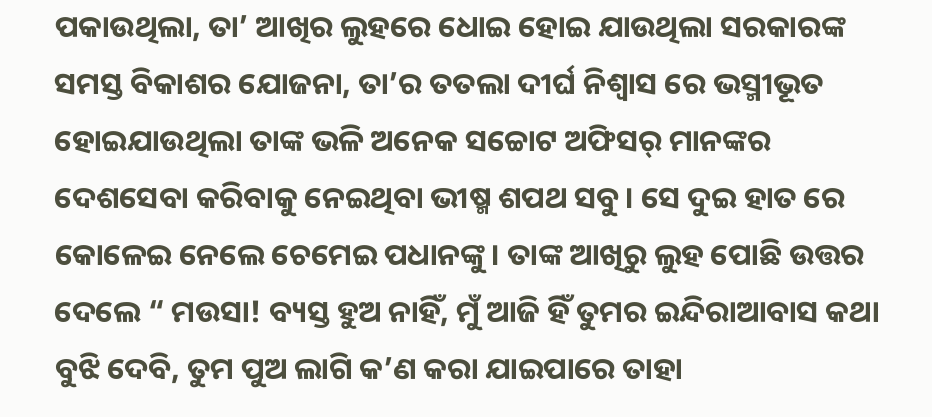ପକାଉଥିଲା, ତା’ ଆଖିର ଲୁହରେ ଧୋଇ ହୋଇ ଯାଉଥିଲା ସରକାରଙ୍କ ସମସ୍ତ ବିକାଶର ଯୋଜନା, ତା’ର ତତଲା ଦୀର୍ଘ ନିଶ୍ବାସ ରେ ଭସ୍ମୀଭୂତ ହୋଇଯାଉଥିଲା ତାଙ୍କ ଭଳି ଅନେକ ସଚ୍ଚୋଟ ଅଫିସର୍ ମାନଙ୍କର ଦେଶସେବା କରିବାକୁ ନେଇଥିବା ଭୀଷ୍ମ ଶପଥ ସବୁ। ସେ ଦୁଇ ହାତ ରେ କୋଳେଇ ନେଲେ ଚେମେଇ ପଧାନଙ୍କୁ। ତାଙ୍କ ଆଖିରୁ ଲୁହ ପୋଛି ଉତ୍ତର ଦେଲେ “ ମଉସା! ବ୍ୟସ୍ତ ହୁଅ ନାହିଁ, ମୁଁ ଆଜି ହିଁ ତୁମର ଇନ୍ଦିରାଆବାସ କଥା ବୁଝି ଦେବି, ତୁମ ପୁଅ ଲାଗି କ’ଣ କରା ଯାଇପାରେ ତାହା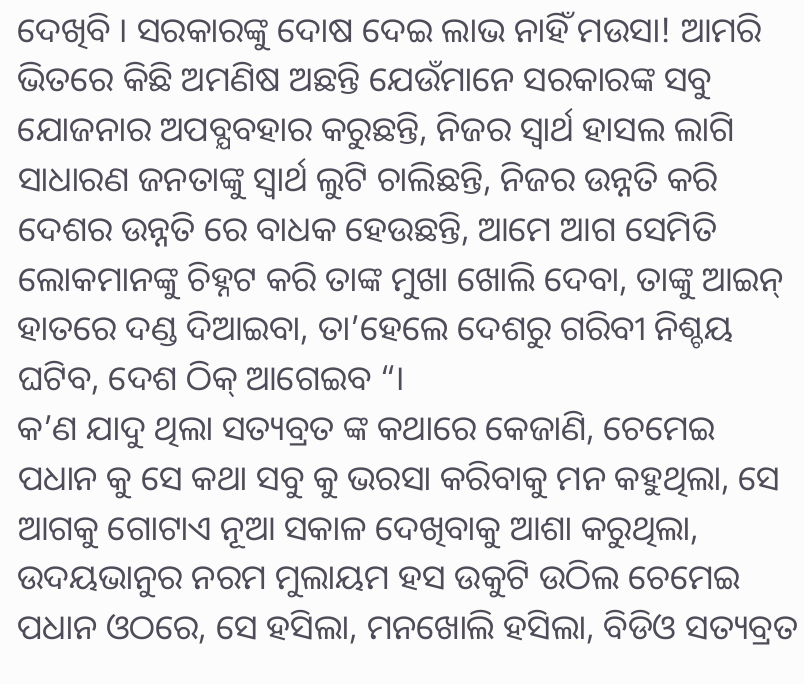ଦେଖିବି । ସରକାରଙ୍କୁ ଦୋଷ ଦେଇ ଲାଭ ନାହିଁ ମଉସା! ଆମରି ଭିତରେ କିଛି ଅମଣିଷ ଅଛନ୍ତି ଯେଉଁମାନେ ସରକାରଙ୍କ ସବୁ ଯୋଜନାର ଅପବ୍ଯବହାର କରୁଛନ୍ତି, ନିଜର ସ୍ୱାର୍ଥ ହାସଲ ଲାଗି ସାଧାରଣ ଜନତାଙ୍କୁ ସ୍ୱାର୍ଥ ଲୁଟି ଚାଲିଛନ୍ତି, ନିଜର ଉନ୍ନତି କରି ଦେଶର ଉନ୍ନତି ରେ ବାଧକ ହେଉଛନ୍ତି, ଆମେ ଆଗ ସେମିତି ଲୋକମାନଙ୍କୁ ଚିହ୍ନଟ କରି ତାଙ୍କ ମୁଖା ଖୋଲି ଦେବା, ତାଙ୍କୁ ଆଇନ୍ ହାତରେ ଦଣ୍ଡ ଦିଆଇବା, ତା’ହେଲେ ଦେଶରୁ ଗରିବୀ ନିଶ୍ଚୟ ଘଟିବ, ଦେଶ ଠିକ୍ ଆଗେଇବ “।
କ’ଣ ଯାଦୁ ଥିଲା ସତ୍ୟବ୍ରତ ଙ୍କ କଥାରେ କେଜାଣି, ଚେମେଇ ପଧାନ କୁ ସେ କଥା ସବୁ କୁ ଭରସା କରିବାକୁ ମନ କହୁଥିଲା, ସେ ଆଗକୁ ଗୋଟାଏ ନୂଆ ସକାଳ ଦେଖିବାକୁ ଆଶା କରୁଥିଲା, ଉଦୟଭାନୁର ନରମ ମୁଲାୟମ ହସ ଉକୁଟି ଉଠିଲ ଚେମେଇ ପଧାନ ଓଠରେ, ସେ ହସିଲା, ମନଖୋଲି ହସିଲା, ବିଡିଓ ସତ୍ୟବ୍ରତ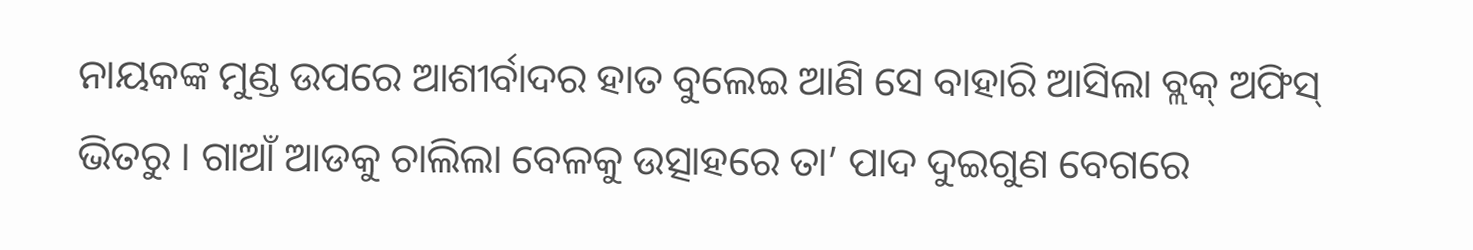ନାୟକଙ୍କ ମୁଣ୍ଡ ଉପରେ ଆଶୀର୍ବାଦର ହାତ ବୁଲେଇ ଆଣି ସେ ବାହାରି ଆସିଲା ବ୍ଲକ୍ ଅଫିସ୍ ଭିତରୁ । ଗାଆଁ ଆଡକୁ ଚାଲିଲା ବେଳକୁ ଉତ୍ସାହରେ ତା’ ପାଦ ଦୁଇଗୁଣ ବେଗରେ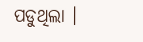ପଡୁଥିଲା ।